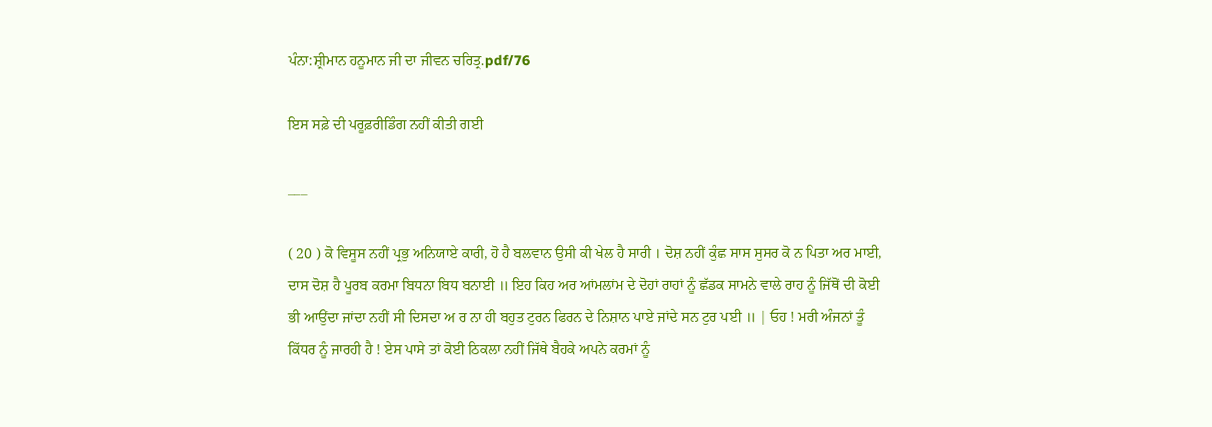ਪੰਨਾ:ਸ਼੍ਰੀਮਾਨ ਹਨੂਮਾਨ ਜੀ ਦਾ ਜੀਵਨ ਚਰਿਤ੍ਰ.pdf/76

ਇਸ ਸਫ਼ੇ ਦੀ ਪਰੂਫ਼ਰੀਡਿੰਗ ਨਹੀਂ ਕੀਤੀ ਗਈ

___

( 20 ) ਕੋ ਵਿਸੂਸ ਨਹੀਂ ਪ੍ਰਭੁ ਅਨਿਯਾਏ ਕਾਰੀ, ਹੋ ਹੈ ਬਲਵਾਨ ਉਸੀ ਕੀ ਖੇਲ ਹੈ ਸਾਰੀ । ਦੋਸ਼ ਨਹੀਂ ਕੁੰਛ ਸਾਸ ਸੁਸਰ ਕੋ ਨ ਪਿਤਾ ਅਰ ਮਾਈ, ਦਾਸ ਦੋਸ਼ ਹੈ ਪੂਰਬ ਕਰਮਾ ਬਿਧਨਾ ਬਿਧ ਬਨਾਈ ॥ ਇਹ ਕਿਹ ਅਰ ਆਂਮਲਾਂਮ ਦੇ ਦੋਹਾਂ ਰਾਹਾਂ ਨੂੰ ਛੱਡਕ ਸਾਮਨੇ ਵਾਲੇ ਰਾਹ ਨੂੰ ਜਿੱਥੋਂ ਦੀ ਕੋਈ ਭੀ ਆਉਂਦਾ ਜਾਂਦਾ ਨਹੀਂ ਸੀ ਦਿਸਦਾ ਅ ਰ ਨਾ ਹੀ ਬਹੁਤ ਟੁਰਨ ਫਿਰਨ ਦੇ ਨਿਸ਼ਾਨ ਪਾਏ ਜਾਂਦੇ ਸਨ ਟੁਰ ਪਈ ॥ | ਓਹ ! ਮਰੀ ਅੰਜਨਾਂ ਤੂੰ ਕਿੱਧਰ ਨੂੰ ਜਾਰਹੀ ਹੈ ! ਏਸ ਪਾਸੇ ਤਾਂ ਕੋਈ ਠਿਕਲਾ ਨਹੀਂ ਜਿੱਥੇ ਬੈਹਕੇ ਅਪਨੇ ਕਰਮਾਂ ਨੂੰ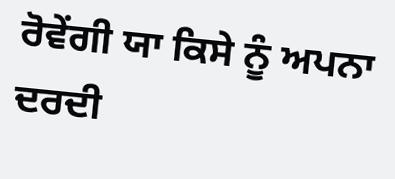ਰੋਵੇਂਗੀ ਯਾ ਕਿਸੇ ਨੂੰ ਅਪਨਾ ਦਰਦੀ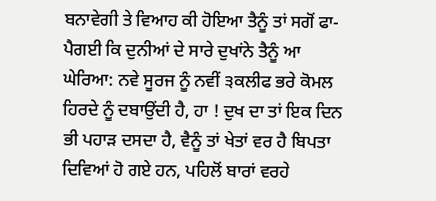ਬਨਾਵੇਗੀ ਤੇ ਵਿਆਹ ਕੀ ਹੋਇਆ ਤੈਨੂੰ ਤਾਂ ਸਗੋਂ ਫਾ-ਪੈਗਈ ਕਿ ਦੁਨੀਆਂ ਦੇ ਸਾਰੇ ਦੁਖਾਂਨੇ ਤੈਨੂੰ ਆ ਘੇਰਿਆ: ਨਵੇ ਸੂਰਜ ਨੂੰ ਨਵੀਂ ੩ਕਲੀਫ ਭਰੇ ਕੋਮਲ ਹਿਰਦੇ ਨੂੰ ਦਬਾਉਂਦੀ ਹੈ, ਹਾ ! ਦੁਖ ਦਾ ਤਾਂ ਇਕ ਦਿਨ ਭੀ ਪਹਾੜ ਦਸਦਾ ਹੈ, ਵੈਨੂੰ ਤਾਂ ਖੇਤਾਂ ਵਰ ਹੈ ਬਿਪਤਾ ਦਿਵਿਆਂ ਹੋ ਗਏ ਹਨ, ਪਹਿਲੋਂ ਬਾਰਾਂ ਵਰਹੇ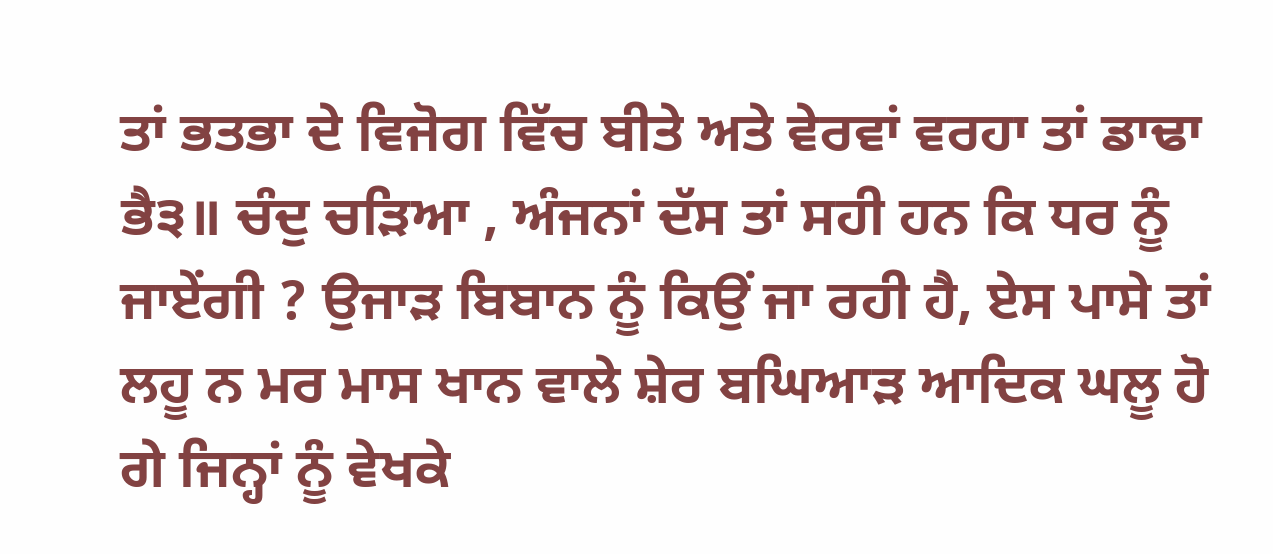ਤਾਂ ਭਤਭਾ ਦੇ ਵਿਜੋਗ ਵਿੱਚ ਬੀਤੇ ਅਤੇ ਵੇਰਵਾਂ ਵਰਹਾ ਤਾਂ ਡਾਢਾ ਭੈ੩॥ ਚੰਦੁ ਚੜਿਆ , ਅੰਜਨਾਂ ਦੱਸ ਤਾਂ ਸਹੀ ਹਨ ਕਿ ਧਰ ਨੂੰ ਜਾਏਂਗੀ ? ਉਜਾੜ ਬਿਬਾਨ ਨੂੰ ਕਿਉਂ ਜਾ ਰਹੀ ਹੈ, ਏਸ ਪਾਸੇ ਤਾਂ ਲਹੂ ਨ ਮਰ ਮਾਸ ਖਾਨ ਵਾਲੇ ਸ਼ੇਰ ਬਘਿਆੜ ਆਦਿਕ ਘਲੂ ਹੋ ਗੇ ਜਿਨ੍ਹਾਂ ਨੂੰ ਵੇਖਕੇ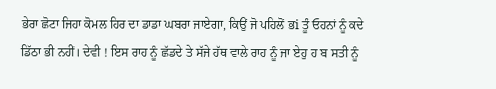ਭੇਰਾ ਛੋਟਾ ਜਿਹਾ ਕੋਮਲ ਹਿਰ ਦਾ ਡਾਡਾ ਘਬਰਾ ਜਾਏਗਾ, ਕਿਉਂ ਜੋ ਪਹਿਲੋਂ ਭi ਤੂੰ ਓਹਨਾਂ ਨੂੰ ਕਦੇ ਡਿੱਠਾ ਭੀ ਨਹੀਂ। ਦੇਵੀ ! ਇਸ ਰਾਹ ਨੂੰ ਛੱਡਦੇ ਤੇ ਸੱਜੇ ਹੱਥ ਵਾਲੇ ਰਾਹ ਨੂੰ ਜਾ ਏਹੁ ਹ ਬ ਸਤੀ ਨੂੰ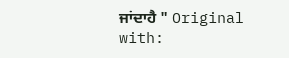ਜਾਂਦਾਹੈ " Original with: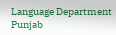Language Department Punjab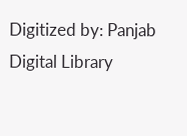Digitized by: Panjab Digital Library